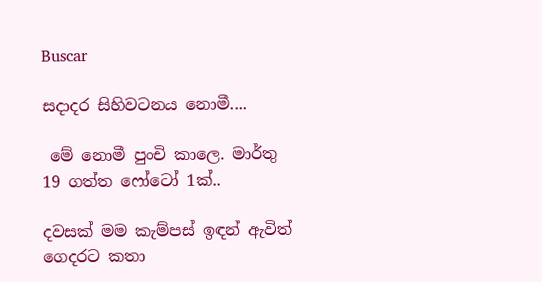Buscar

සදාදර සිහිවටනය නොමී....

 මේ නොමී පුංචි කාලෙ. මාර්තු 19 ගත්ත ෆෝටෝ 1ක්..

දවසක් මම කැම්පස් ඉඳන් ඇවිත් ගෙදරට කතා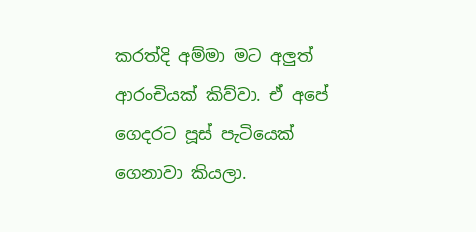කරත්දි අම්මා මට අලුත් ආරංචියක් කිව්වා. ඒ අපේ ගෙදරට පූස් පැටියෙක් ගෙනාවා කියලා.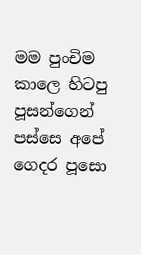මම පුංචිම කාලෙ හිටපු පූසන්ගෙන් පස්සෙ අපේ ගෙදර පූසො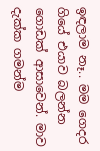ඉඳලාම නෑ.. මම ගෙදර ගියේ එයාව බලන්න ගොඩක් ආසාවෙන්. මාව දැක්ක ගමන්ම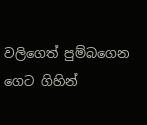වලිගෙත් පුම්බගෙන ගෙට ගිහින්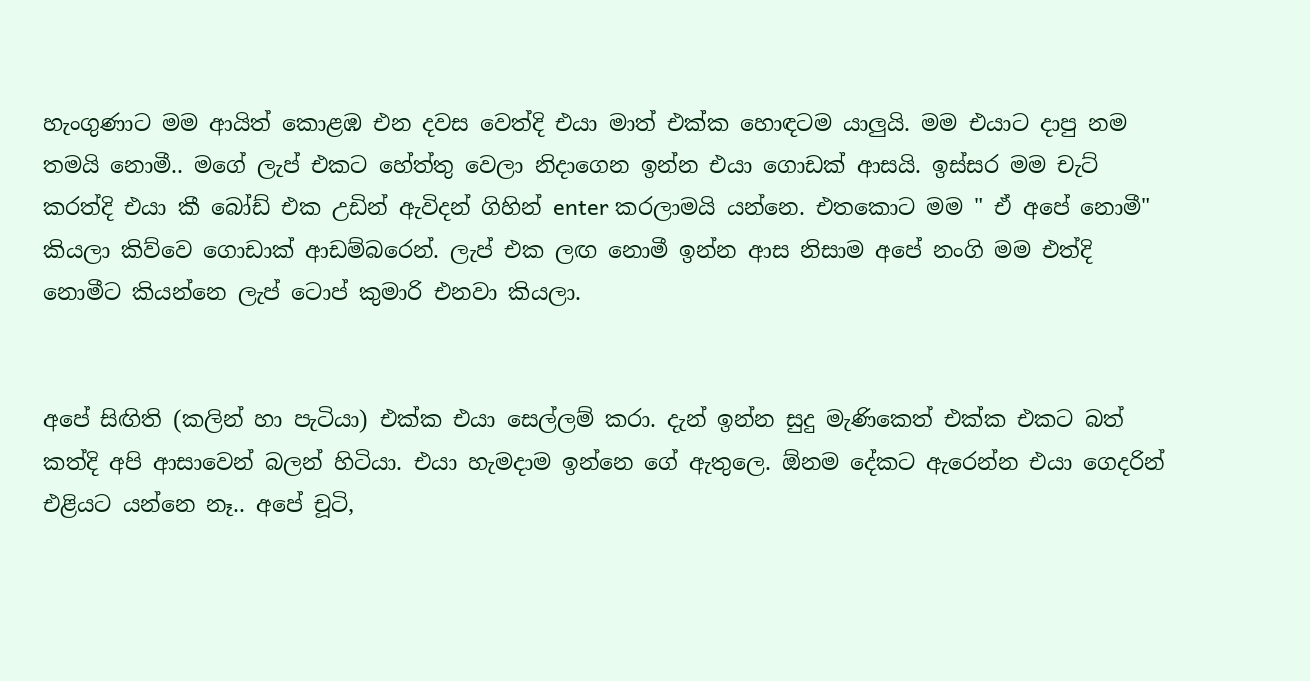හැංගුණාට මම ආයිත් කොළඹ එන දවස වෙත්දි එයා මාත් එක්ක හොඳටම යාලුයි. මම එයාට දාපු නම තමයි නොමී.. මගේ ලැප් එකට හේත්තු වෙලා නිදාගෙන ඉන්න එයා ගොඩක් ආසයි. ඉස්සර මම චැට් කරත්දි එයා කී බෝඩ් එක උඩින් ඇවිදන් ගිහින් enter කරලාමයි යන්නෙ. එතකොට මම " ඒ අපේ නොමී" කියලා කිව්වෙ ගොඩාක් ආඩම්බරෙන්. ලැප් එක ලඟ නොමී ඉන්න ආස නිසාම අපේ නංගි මම එත්දි නොමීට කියන්නෙ ලැප් ටොප් කුමාරි එනවා කියලා.


අපේ සිඟිති (කලින් හා පැටියා) එක්ක එයා සෙල්ලම් කරා. දැන් ඉන්න සුදු මැණිකෙත් එක්ක එකට බත් කත්දි අපි ආසාවෙන් බලන් හිටියා. එයා හැමදාම ඉන්නෙ ගේ ඇතුලෙ. ඕනම දේකට ඇරෙන්න එයා ගෙදරින් එළියට යන්නෙ නෑ.. අපේ චූටි,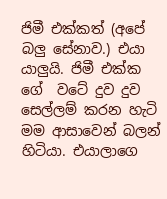ජිමී එක්කත් (අපේ බලු සේනාව.) එයා යාලුයි. ජිමී එක්ක ගේ  වටේ දුව දුව සෙල්ලම් කරන හැටි මම ආසාවෙන් බලන් හිටියා. එයාලාගෙ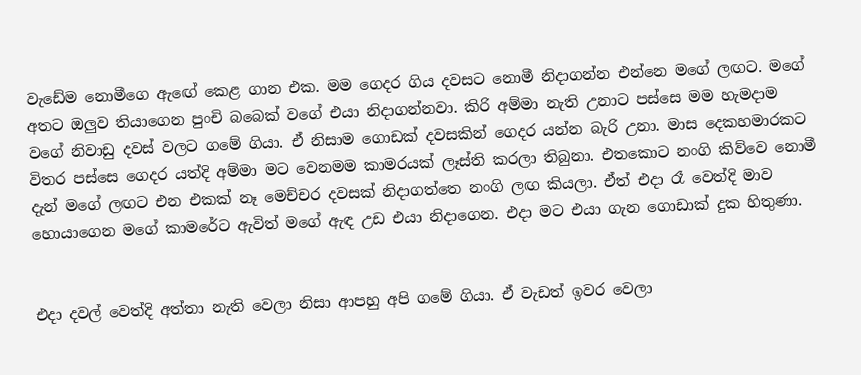වැඩේම නොමීගෙ ඇඟේ කෙළ ගාන එක. මම ගෙදර ගිය දවසට නොමී නිදාගන්න එන්නෙ මගේ ලඟට. මගේ අතට ඔලුව තියාගෙන පුංචි බබෙක් වගේ එයා නිදාගන්නවා. කිරි අම්මා නැති උනාට පස්සෙ මම හැමදාම වගේ නිවාඩු දවස් වලට ගමේ ගියා. ඒ නිසාම ගොඩක් දවසකින් ගෙදර යන්න බැරි උනා. මාස දෙකහමාරකට විතර පස්සෙ ගෙදර යත්දි අම්මා මට වෙනමම කාමරයක් ලෑස්ති කරලා තිබුනා. එතකොට නංගි කිව්වෙ නොමී දැන් මගේ ලඟට එන එකක් නෑ මෙච්චර දවසක් නිදාගත්තෙ නංගි ලඟ කියලා. ඒත් එදා රෑ වෙත්දි මාව හොයාගෙන මගේ කාමරේට ඇවිත් මගේ ඇඳ උඩ එයා නිදාගෙන. එදා මට එයා ගැන ගොඩාක් දුක හිතුණා.


එදා දවල් වෙත්දි අත්තා නැති වෙලා නිසා ආපහු අපි ගමේ ගියා. ඒ වැඩත් ඉවර වෙලා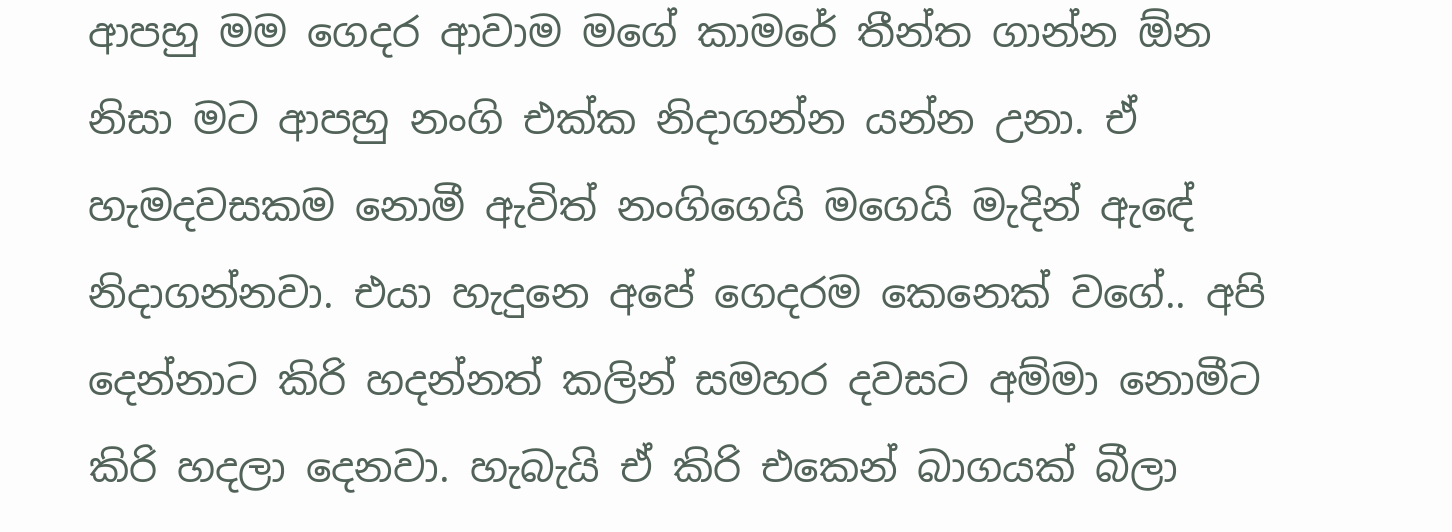ආපහු මම ගෙදර ආවාම මගේ කාමරේ තීන්ත ගාන්න ඕන නිසා මට ආපහු නංගි එක්ක නිදාගන්න යන්න උනා. ඒ හැමදවසකම නොමී ඇවිත් නංගිගෙයි මගෙයි මැදින් ඇඳේ නිදාගන්නවා. එයා හැදුනෙ අපේ ගෙදරම කෙනෙක් වගේ.. අපි දෙන්නාට කිරි හදන්නත් කලින් සමහර දවසට අම්මා නොමීට කිරි හදලා දෙනවා. හැබැයි ඒ කිරි එකෙන් බාගයක් බීලා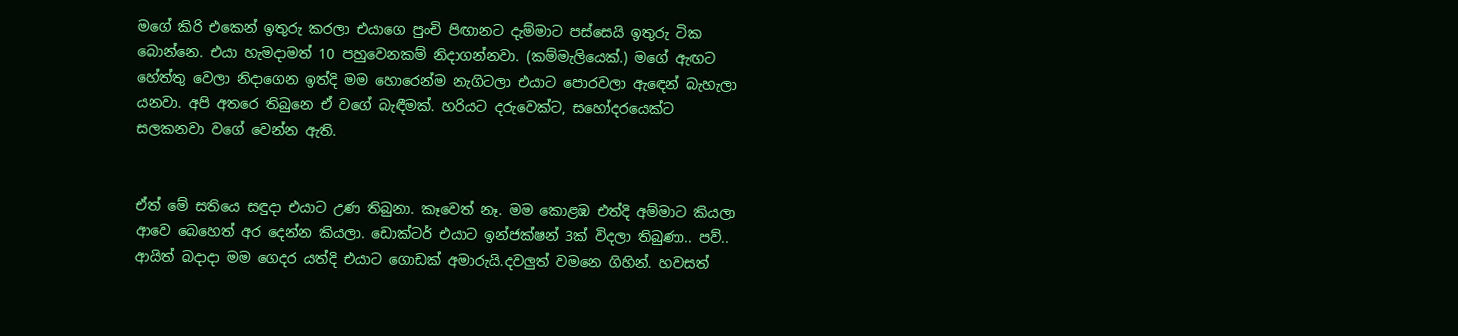මගේ කිරි එකෙන් ඉතුරු කරලා එයාගෙ පුංචි පිඟානට දැම්මාට පස්සෙයි ඉතුරු ටික බොන්නෙ. එයා හැමදාමත් 10 පහුවෙනකම් නිදාගන්නවා. (කම්මැලියෙක්.) මගේ ඇඟට හේත්තු වෙලා නිදාගෙන ඉත්දි මම හොරෙන්ම නැගිටලා එයාට පොරවලා ඇඳෙන් බැහැලා යනවා. අපි අතරෙ තිබුනෙ ඒ වගේ බැඳීමක්. හරියට දරුවෙක්ට, සහෝදරයෙක්ට සලකනවා වගේ වෙන්න ඇති.


ඒත් මේ සතියෙ සඳුදා එයාට උණ තිබුනා. කෑවෙත් නෑ. මම කොළඹ එත්දි අම්මාට කියලා ආවෙ බෙහෙත් අර දෙන්න කියලා. ඩොක්ටර් එයාට ඉන්ජක්ෂන් 3ක් විදලා තිබුණා.. පව්.. ආයිත් බදාදා මම ගෙදර යත්දි එයාට ගොඩක් අමාරුයි.දවලුත් වමනෙ ගිහින්. හවසත්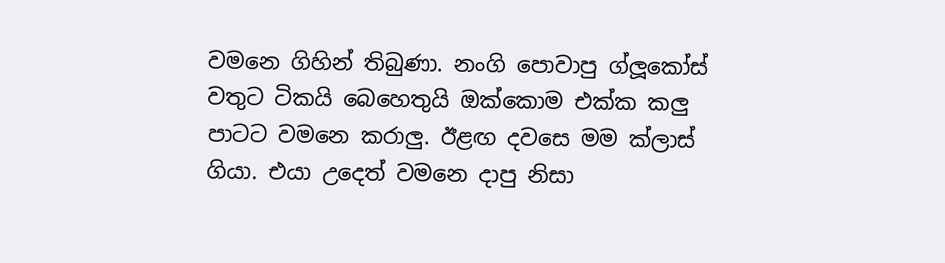වමනෙ ගිහින් තිබුණා. නංගි පොවාපු ග්ලූකෝස් වතුට ටිකයි බෙහෙතුයි ඔක්කොම එක්ක කලු පාටට වමනෙ කරාලු. ඊළඟ දවසෙ මම ක්ලාස් ගියා. එයා උදෙත් වමනෙ දාපු නිසා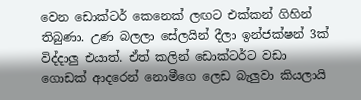වෙන ඩොක්ටර් කෙනෙක් ලඟට එක්කන් ගිහින් තිබුණා. උණ බලලා සේලයින් දීලා ඉන්ජක්ෂන් 3ක් විද්දාලු එයාත්. ඒත් කලින් ඩොක්ටර්ට වඩා ගොඩක් ආදරෙන් නොමීගෙ ලෙඩ බැලුවා කියලායි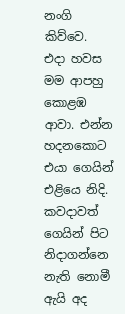නංගි කිව්වෙ. එදා හවස මම ආපහු කොළඹ ආවා. එන්න හදනකොට එයා ගෙයින් එළියෙ නිදි. කවදාවත් ගෙයින් පිට නිදාගන්නෙ නැති නොමී ඇයි අද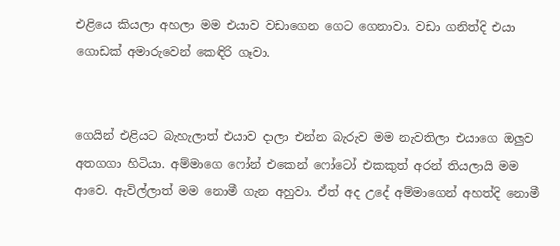එළියෙ කියලා අහලා මම එයාව වඩාගෙන ගෙට ගෙනාවා. වඩා ගනිත්දි එයා ගොඩක් අමාරුවෙන් කෙඳිරි ගෑවා.


ගෙයින් එළියට බැහැලාත් එයාව දාලා එන්න බැරුව මම නැවතිලා එයාගෙ ඔලුව අතගගා හිටියා. අම්මාගෙ ෆෝන් එකෙන් ෆෝටෝ එකකුත් අරන් තියලායි මම ආවෙ. ඇවිල්ලාත් මම නොමී ගැන අහුවා. ඒත් අද උදේ අම්මාගෙන් අහත්දි නොමී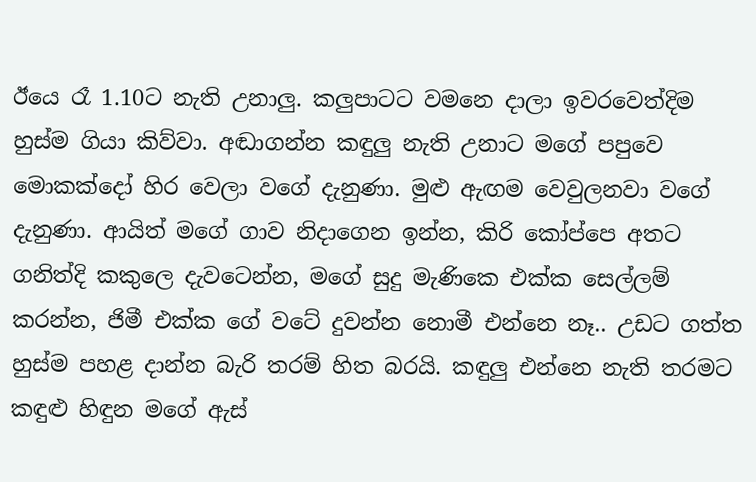ඊයෙ රෑ 1.10ට නැති උනාලු. කලුපාටට වමනෙ දාලා ඉවරවෙත්දිම හුස්ම ගියා කිව්වා. අඬාගන්න කඳුලු නැති උනාට මගේ පපුවෙ මොකක්දෝ හිර වෙලා වගේ දැනුණා. මුළු ඇඟම වෙවුලනවා වගේ දැනුණා. ආයිත් මගේ ගාව නිදාගෙන ඉන්න, කිරි කෝප්පෙ අතට ගනිත්දි කකුලෙ දැවටෙන්න, මගේ සුදු මැණිකෙ එක්ක සෙල්ලම් කරන්න, ජිමී එක්ක ගේ වටේ දුවන්න නොමී එන්නෙ නෑ.. උඩට ගත්ත හුස්ම පහළ දාන්න බැරි තරම් හිත බරයි. කඳුලු එන්නෙ නැති තරමට කඳුළු හිඳුන මගේ ඇස්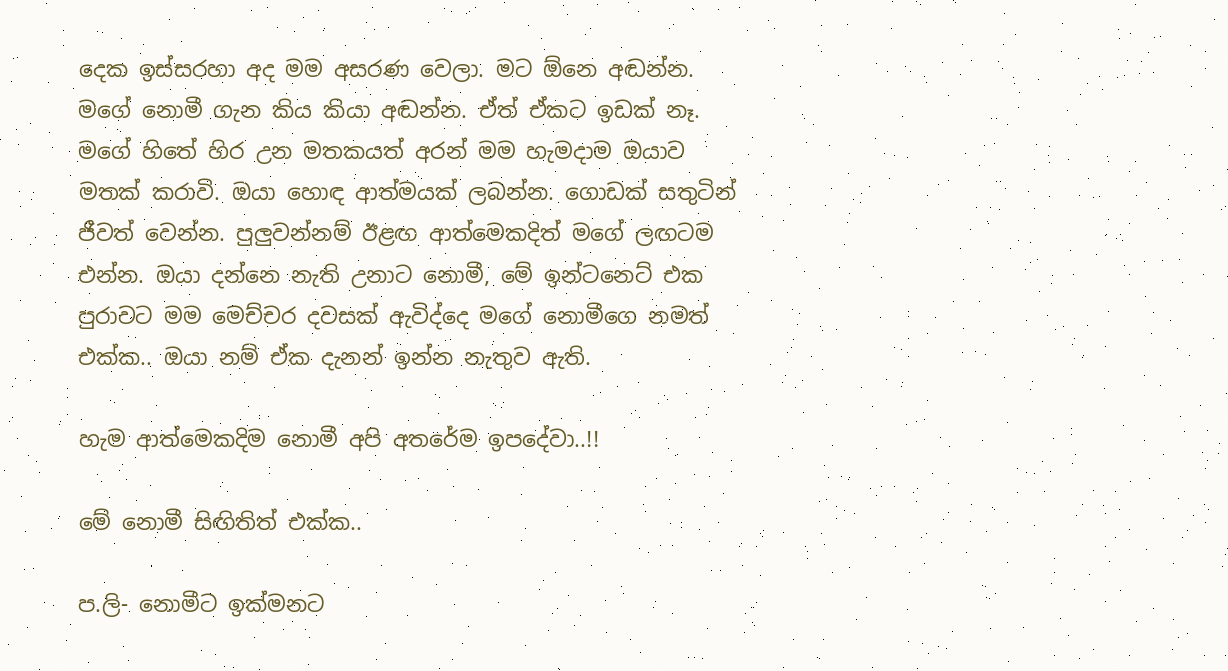දෙක ඉස්සරහා අද මම අසරණ වෙලා. මට ඕනෙ අඬන්න. මගේ නොමී ගැන කිය කියා අඬන්න. ඒත් ඒකට ඉඩක් නෑ. මගේ හිතේ හිර උන මතකයත් අරන් මම හැමදාම ඔයාව මතක් කරාවි. ඔයා හොඳ ආත්මයක් ලබන්න. ගොඩක් සතුටින් ජීවත් වෙන්න. පුලුවන්නම් ඊළඟ ආත්මෙකදිත් මගේ ලඟටම එන්න. ඔයා දන්නෙ නැති උනාට නොමී, මේ ඉන්ටනෙට් එක පුරාවට මම මෙච්චර දවසක් ඇවිද්දෙ මගේ නොමීගෙ නමත් එක්ක.. ඔයා නම් ඒක දැනන් ඉන්න නැතුව ඇති.

හැම ආත්මෙකදිම නොමී අපි අතරේම ඉපදේවා..!!

මේ නොමී සිඟිතිත් එක්ක..

ප.ලි- නොමීට ඉක්මනට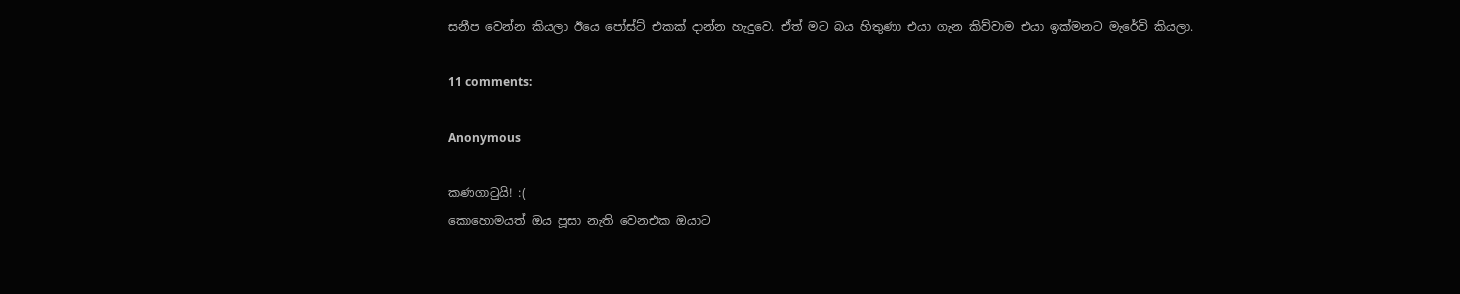සනීප වෙන්න කියලා ඊයෙ පෝස්ට් එකක් දාන්න හැදුවෙ. ඒත් මට බය හිතුණා එයා ගැන කිව්වාම එයා ඉක්මනට මැරේවි කියලා.

11 comments:

Anonymous

කණගාටුයි! :(
කොහොමයත් ඔය පූසා නැති වෙනඑක ඔයාට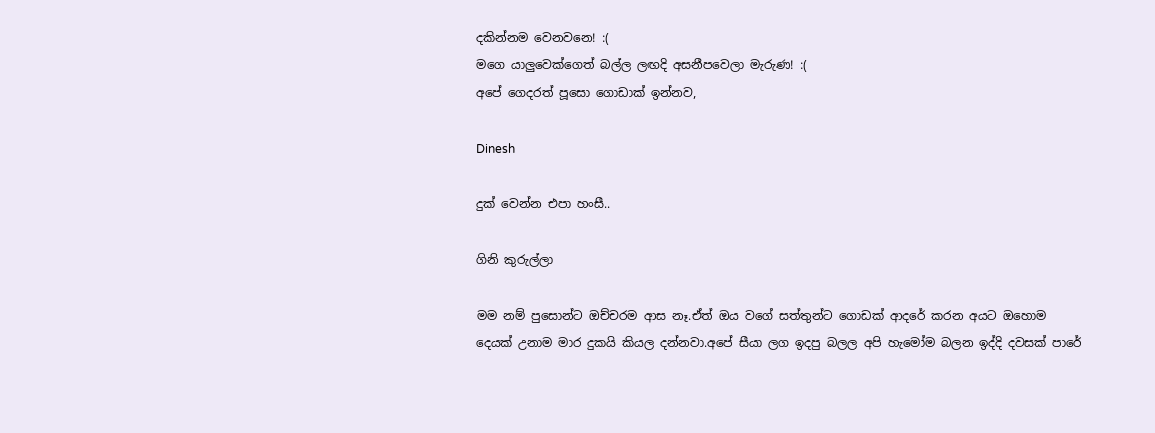දකින්නම වෙනවනෙ! :(
මගෙ යාලුවෙක්ගෙත් බල්ල ලඟදි අසනීපවෙලා මැරුණ! :(
අපේ ගෙදරත් පූසො ගොඩාක් ඉන්නව,

Dinesh

දුක් වෙන්න එපා හංසී..

ගිනි කුරුල්ලා

මම නම් පුසොන්ට ඔච්චරම ආස නෑ.ඒත් ඔය වගේ සත්තුන්ට ගොඩක් ආදරේ කරන අයට ඔහොම දෙයක් උනාම මාර දුකයි කියල දන්නවා.අපේ සීයා ලග ඉදපු බලල අපි හැමෝම බලන ඉද්දි දවසක් පාරේ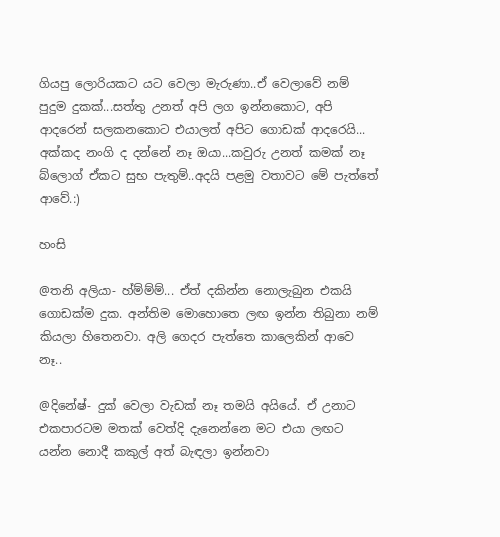ගියපු ලොරියකට යට වෙලා මැරුණා..ඒ වෙලාවේ නම් පුදුම දුකක්...සත්තු උනත් අපි ලග ඉන්නකොට, අපි ආදරෙන් සලකනකොට එයාලත් අපිට ගොඩක් ආදරෙයි...
අක්කද නංගි ද දන්නේ නෑ ඔයා...කවුරු උනත් කමක් නෑ බ්ලොග් ඒකට සුභ පැතුම්..අදයි පළමු වතාවට මේ පැත්තේ ආවේ.:)

හංසි

@තනි අලියා- හ්ම්ම්ම්... ඒත් දකින්න නොලැබුන එකයි ගොඩක්ම දුක. අන්තිම මොහොතෙ ලඟ ඉන්න තිබුනා නම් කියලා හිතෙනවා. අලි ගෙදර පැත්තෙ කාලෙකින් ආවෙ නෑ..

@දිනේෂ්- දුක් වෙලා වැඩක් නෑ තමයි අයියේ. ඒ උනාට එකපාරටම මතක් වෙත්දි දැනෙන්නෙ මට එයා ලඟට යන්න නොදී කකුල් අත් බැඳලා ඉන්නවා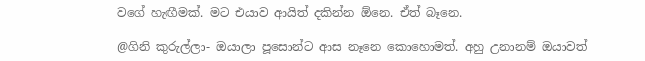වගේ හැඟීමක්. මට එයාව ආයිත් දකින්න ඕනෙ. ඒත් බෑනෙ.

@ගිනි කුරුල්ලා- ඔයාලා පූසොන්ට ආස නෑනෙ කොහොමත්. අහු උනානම් ඔයාවත්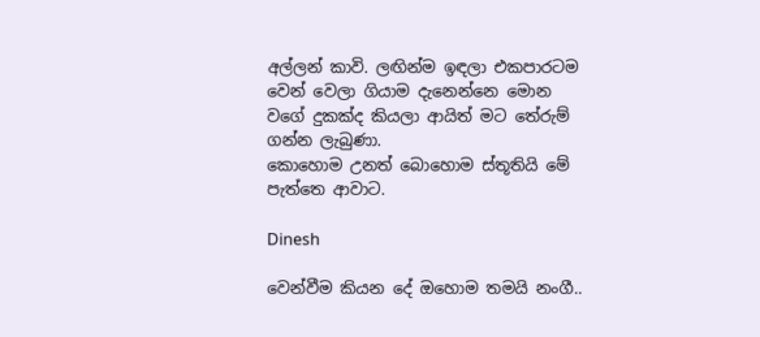අල්ලන් කාවි. ලඟින්ම ඉඳලා එකපාරටම වෙන් වෙලා ගියාම දැනෙන්නෙ මොන වගේ දුකක්ද කියලා ආයිත් මට තේරුම් ගන්න ලැබුණා.
කොහොම උනත් බොහොම ස්තූතියි මේ පැත්තෙ ආවාට.

Dinesh

වෙන්වීම කියන දේ ඔහොම තමයි නංගී..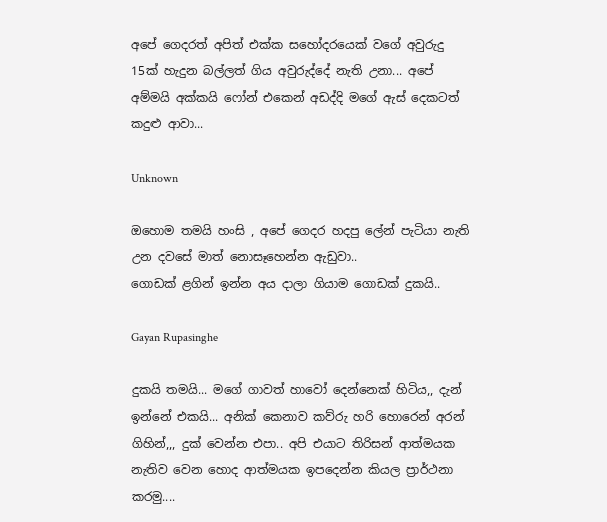අපේ ගෙදරත් අපිත් එක්ක සහෝදරයෙක් වගේ අවුරුදු 15ක් හැදුන බල්ලත් ගිය අවුරුද්දේ නැති උනා... අපේ අම්මයි අක්කයි ෆෝන් එකෙන් අඩද්දි මගේ ඇස් දෙකටත් කදුළු ආවා...

Unknown

ඔහොම තමයි හංසි , අපේ ගෙදර හදපු ලේන් පැටියා නැති උන දවසේ මාත් නොසෑහෙන්න ඇඩුවා..
ගොඩක් ළගින් ඉන්න අය දාලා ගියාම ගොඩක් දුකයි..

Gayan Rupasinghe

දුකයි තමයි... මගේ ගාවත් හාවෝ දෙන්නෙක් හිටිය,, දැන් ඉන්නේ එකයි... අනික් කෙනාව කව්රු හරි හොරෙන් අරන් ගිහින්,,, දුක් වෙන්න එපා.. අපි එයාට තිරිසන් ආත්මයක නැතිව වෙන හොද ආත්මයක ඉපදෙන්න කියල ප්‍රාර්ථනා කරමු....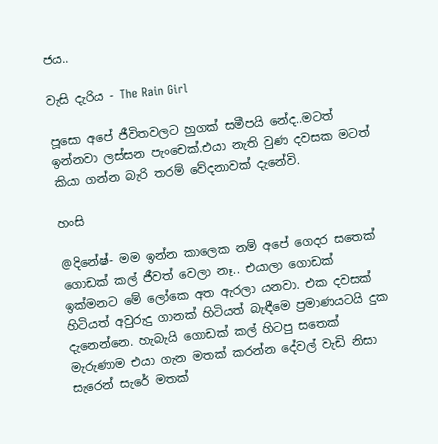ජය..

වැසි දැරිය - The Rain Girl

පූසො අපේ ජීවිතවලට හුගක් සමීපයි නේද..මටත් ඉන්නවා ලස්සන පැංචෙක්.එයා නැති වුණ දවසක මටත් කියා ගන්න බැරි තරම් වේදනාවක් දැනේවි.

හංසි

@දිනේෂ්- මම ඉන්න කාලෙක නම් අපේ ගෙදර සතෙක් ගොඩක් කල් ජීවත් වෙලා නෑ.. එයාලා ගොඩක් ඉක්මනට මේ ලෝකෙ අත ඇරලා යනවා. එක දවසක් හිටියත් අවුරුදු ගානක් හිටියත් බැඳීමෙ ප්‍රමාණයටයි දුක දැනෙන්නෙ. හැබැයි ගොඩක් කල් හිටපු සතෙක් මැරුණාම එයා ගැන මතක් කරන්න දේවල් වැඩි නිසා සැරෙන් සැරේ මතක්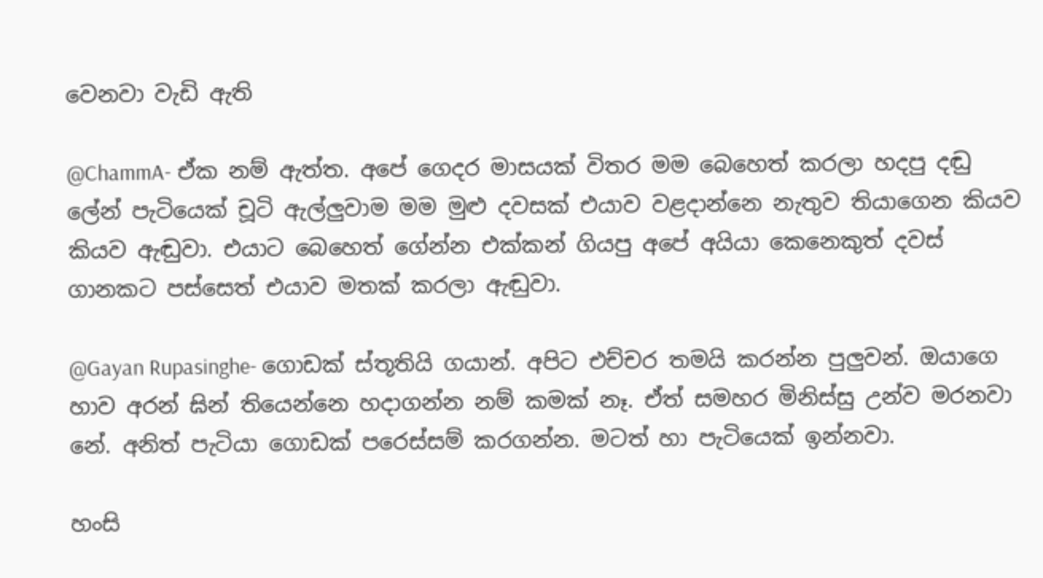වෙනවා වැඩි ඇති

@ChammA- ඒක නම් ඇත්ත. අපේ ගෙදර මාසයක් විතර මම බෙහෙත් කරලා හදපු දඬු ලේන් පැටියෙක් චූටි ඇල්ලුවාම මම මුළු දවසක් එයාව වළදාන්නෙ නැතුව තියාගෙන කියව කියව ඇඬුවා. එයාට බෙහෙත් ගේන්න එක්කන් ගියපු අපේ අයියා කෙනෙකුත් දවස් ගානකට පස්සෙත් එයාව මතක් කරලා ඇඬුවා.

@Gayan Rupasinghe- ගොඩක් ස්තූතියි ගයාන්. අපිට එච්චර තමයි කරන්න පුලුවන්. ඔයාගෙ හාව අරන් ඝින් තියෙන්නෙ හදාගන්න නම් කමක් නෑ. ඒත් සමහර මිනිස්සු උන්ව මරනවා නේ. අනිත් පැටියා ගොඩක් පරෙස්සම් කරගන්න. මටත් හා පැටියෙක් ඉන්නවා.

හංසි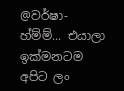@වර්ෂා- හ්ම්ම්... එයාලා ඉක්මනටම අපිට ලං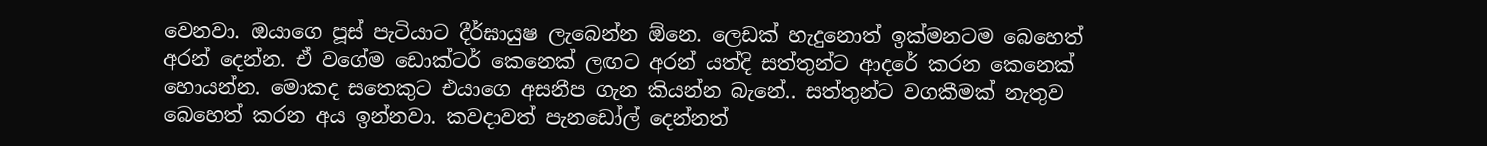වෙනවා. ඔයාගෙ පූස් පැටියාට දීර්ඝායුෂ ලැබෙන්න ඕනෙ. ලෙඩක් හැදුනොත් ඉක්මනටම බෙහෙත් අරන් දෙන්න. ඒ වගේම ඩොක්ටර් කෙනෙක් ලඟට අරන් යත්දි සත්තුන්ට ආදරේ කරන කෙනෙක් හොයන්න. මොකද සතෙකුට එයාගෙ අසනීප ගැන කියන්න බැනේ.. සත්තුන්ට වගකීමක් නැතුව බෙහෙත් කරන අය ඉන්නවා. කවදාවත් පැනඩෝල් දෙන්නත්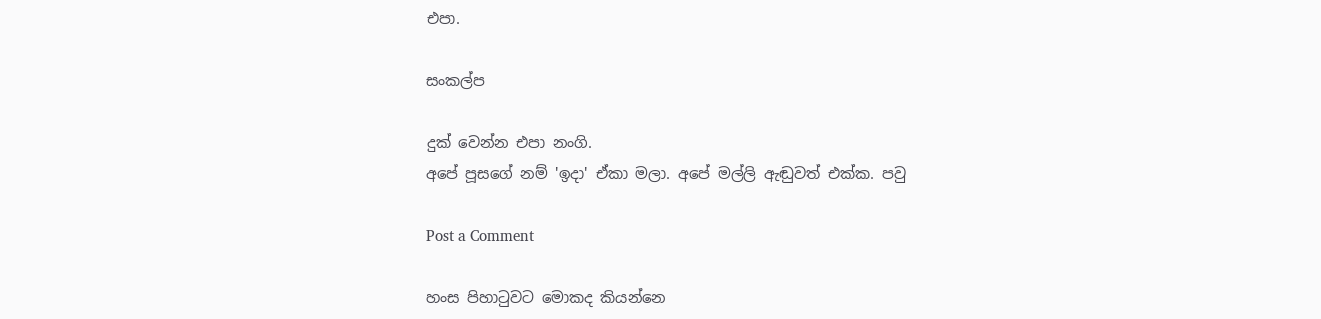එපා.

සංකල්ප

දුක් වෙන්න එපා නංගි.
අපේ පූසගේ නම් 'ඉදා' ඒකා මලා. අපේ මල්ලි ඇඬුවත් එක්ක. පවු

Post a Comment

හංස පිහාටුවට මොකද කියන්නෙ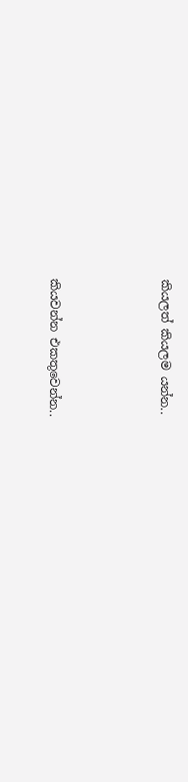කියලත් කියලම යන්න..



කියවන්න එකතුවෙන්න..